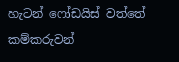හැටන් ෆෝඩයිස් වත්තේ කම්කරුවන්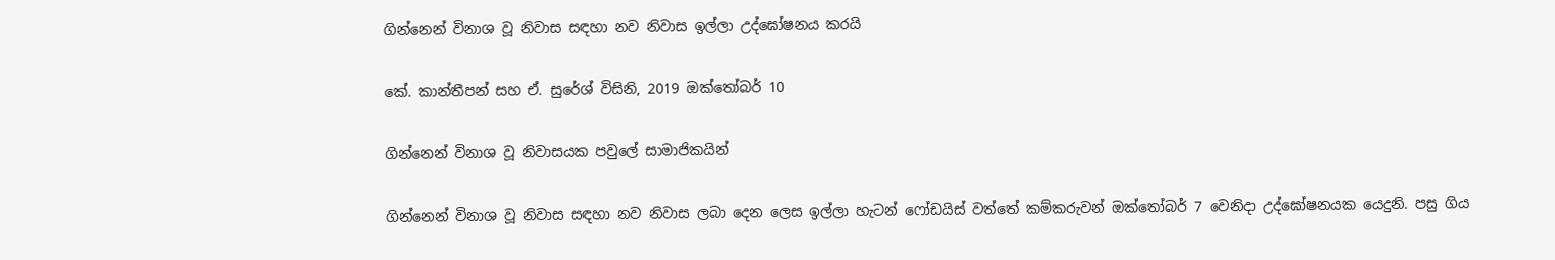ගින්නෙන් විනාශ වූ නිවාස සඳහා නව නිවාස ඉල්ලා උද්ඝෝෂනය කරයි

කේ. කාන්තීපන් සහ ඒ. සුරේශ් විසිනි, 2019 ඔක්තෝබර් 10

ගින්නෙන් විනාශ වූ නිවාසයක පවුලේ සාමාජිකයින්

ගින්නෙන් විනාශ වූ නිවාස සඳහා නව නිවාස ලබා දෙන ලෙස ඉල්ලා හැටන් ෆෝඩයිස් වත්තේ කම්කරුවන් ඔක්තෝබර් 7 වෙනිදා උද්ඝෝෂනයක යෙදුනි. පසු ගිය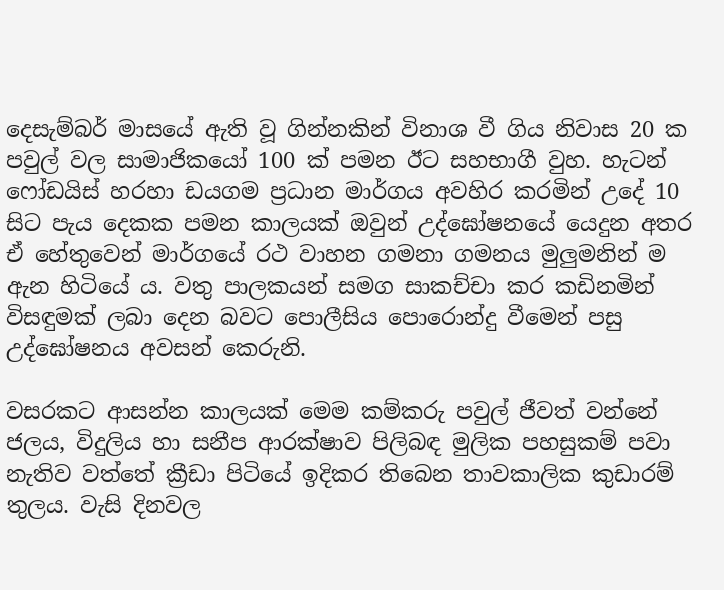දෙසැම්බර් මාසයේ ඇති වූ ගින්නකින් විනාශ වී ගිය නිවාස 20 ක පවුල් වල සාමාජිකයෝ 100 ක් පමන ඊට සහභාගී වුහ. හැටන් ෆෝඩයිස් හරහා ඩයගම ප්‍රධාන මාර්ගය අවහිර කරමින් උදේ 10 සිට පැය දෙකක පමන කාලයක් ඔවුන් උද්ඝෝෂනයේ යෙදුන අතර ඒ හේතුවෙන් මාර්ගයේ රථ වාහන ගමනා ගමනය මුලුමනින් ම ඇන හිටියේ ය. වතු පාලකයන් සමග සාකච්චා කර කඩිනමින් විසඳුමක් ලබා දෙන බවට පොලීසිය පොරොන්දු වීමෙන් පසු උද්ඝෝෂනය අවසන් කෙරුනි.

වසරකට ආසන්න කාලයක් මෙම කම්කරු පවුල් ජීවත් වන්නේ ජලය, විදුලිය හා සනීප ආරක්ෂාව පිලිබඳ මුලික පහසුකම් පවා නැතිව වත්තේ ක්‍රීඩා පිටියේ ඉදිකර තිබෙන තාවකාලික කුඩාරම් තුලය. වැසි දිනවල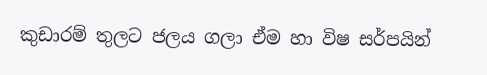කුඩාරම් තුලට ජලය ගලා ඒම හා විෂ සර්පයින්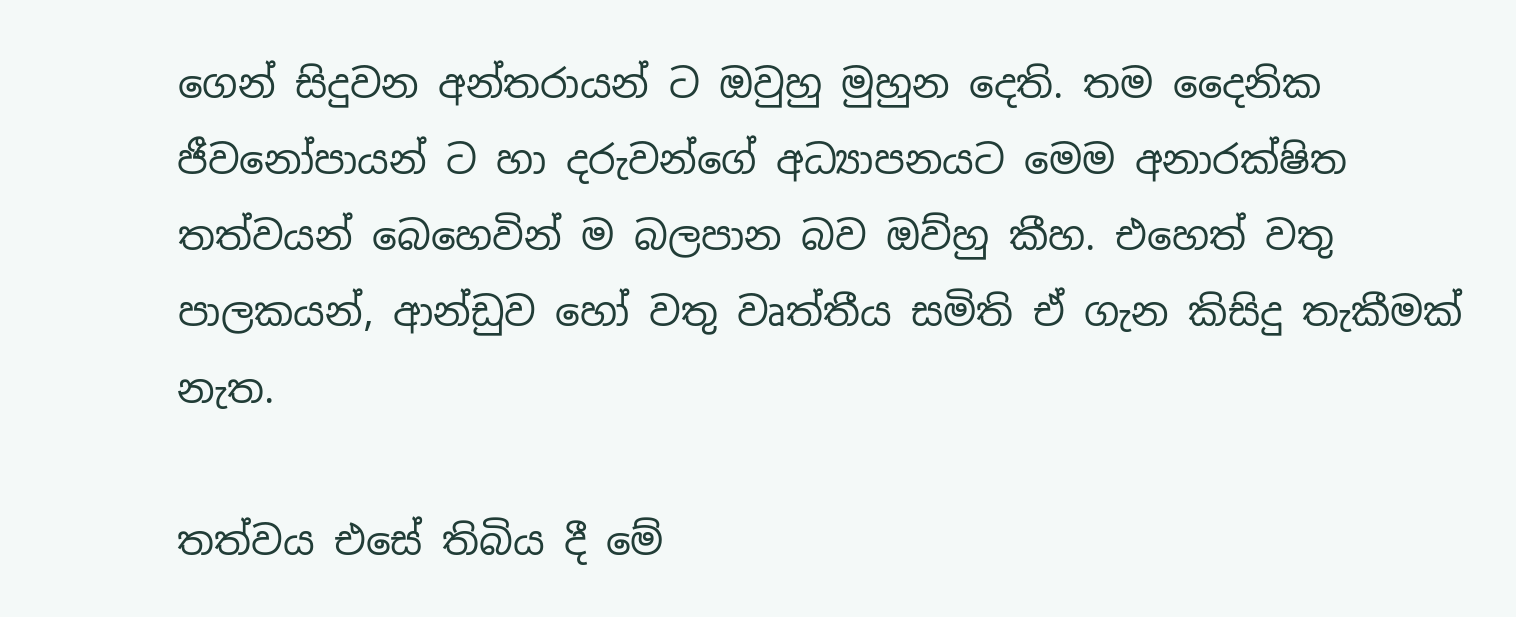ගෙන් සිදුවන අන්තරායන් ට ඔවුහු මුහුන දෙති. තම දෛනික ජීවනෝපායන් ට හා දරුවන්ගේ අධ්‍යාපනයට මෙම අනාරක්ෂිත තත්වයන් බෙහෙවින් ම බලපාන බව ඔව්හු කීහ. එහෙත් වතු පාලකයන්, ආන්ඩුව හෝ වතු වෘත්තීය සමිති ඒ ගැන කිසිදු තැකීමක් නැත.

තත්වය එසේ තිබිය දී මේ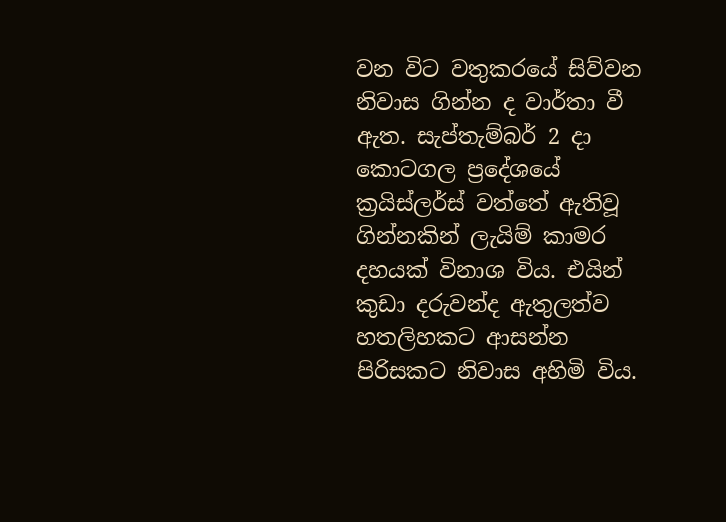වන විට වතුකරයේ සිව්වන නිවාස ගින්න ද වාර්තා වී ඇත. සැප්තැම්බර් 2 දා කොටගල ප්‍රදේශයේ ක්‍රයිස්ලර්ස් වත්තේ ඇතිවූ ගින්නකින් ලැයිම් කාමර දහයක් විනාශ විය. එයින් කුඩා දරුවන්ද ඇතුලත්ව හතලිහකට ආසන්න පිරිසකට නිවාස අහිමි විය.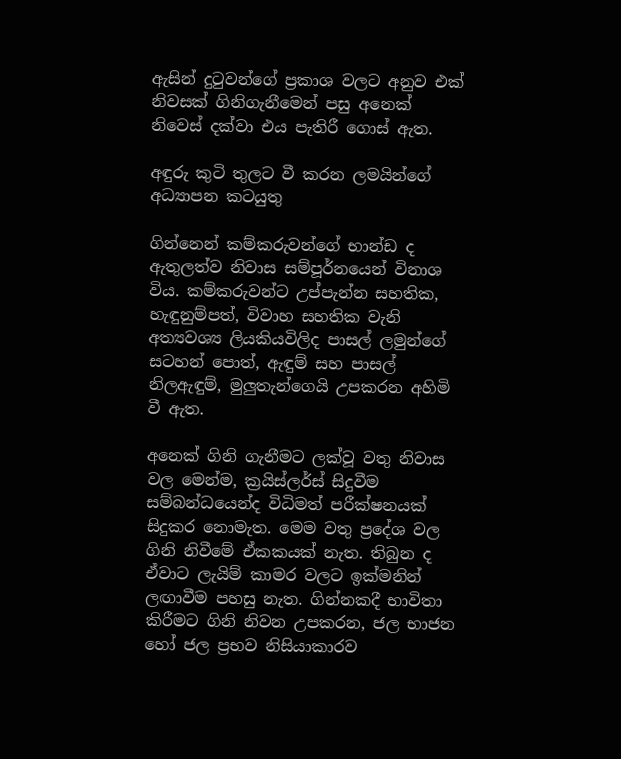ඇසින් දුටුවන්ගේ ප්‍රකාශ වලට අනුව එක් නිවසක් ගිනිගැනීමෙන් පසු අනෙක් නිවෙස් දක්වා එය පැතිරී ගොස් ඇත.

අඳුරු කුටි තුලට වී කරන ලමයින්ගේ අධ්‍යාපන කටයුතු

ගින්නෙන් කම්කරුවන්ගේ භාන්ඩ ද ඇතුලත්ව නිවාස සම්පූර්නයෙන් විනාශ විය. කම්කරුවන්ට උප්පැන්න සහතික, හැඳුනුම්පත්, විවාහ සහතික වැනි අත්‍යවශ්‍ය ලියකියවිලිද පාසල් ලමුන්ගේ සටහන් පොත්, ඇඳුම් සහ පාසල් නිලඇඳුම්, මුලුතැන්ගෙයි උපකරන අහිමි වී ඇත.

අනෙක් ගිනි ගැනීමට ලක්වූ වතු නිවාස වල මෙන්ම, ක්‍රයිස්ලර්ස් සිදුවීම සම්බන්ධයෙන්ද විධිමත් පරීක්ෂනයක් සිදුකර නොමැත. මෙම වතු ප්‍රදේශ වල ගිනි නිවීමේ ඒකකයක් නැත. තිබුන ද ඒවාට ලැයිම් කාමර වලට ඉක්මනින් ලඟාවීම පහසු නැත. ගින්නකදී භාවිතා කිරීමට ගිනි නිවන උපකරන, ජල භාජන හෝ ජල ප්‍රභව නිසියාකාරව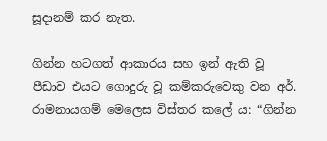සූදානම් කර නැත.

ගින්න හටගත් ආකාරය සහ ඉන් ඇති වූ පීඩාව එයට ගොදුරු වූ කම්කරුවෙකු වන අර්. රාමනායගම් මෙලෙස විස්තර කලේ ය: “ගින්න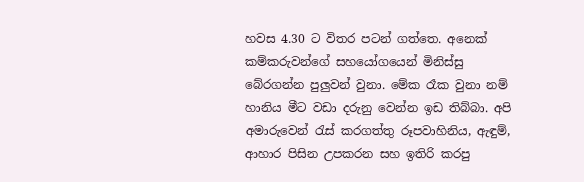හවස 4.30 ට විතර පටන් ගත්තෙ. අනෙක් කම්කරුවන්ගේ සහයෝගයෙන් මිනිස්සු බේරගන්න පුලු‍වන් වුනා. මේක රෑක වුනා නම් හානිය මීට වඩා දරුනු වෙන්න ඉඩ තිබ්බා. අපි අමාරුවෙන් රැස් කරගත්තු රූපවාහිනිය, ඇඳුම්, ආහාර පිසින උපකරන සහ ඉතිරි කරපු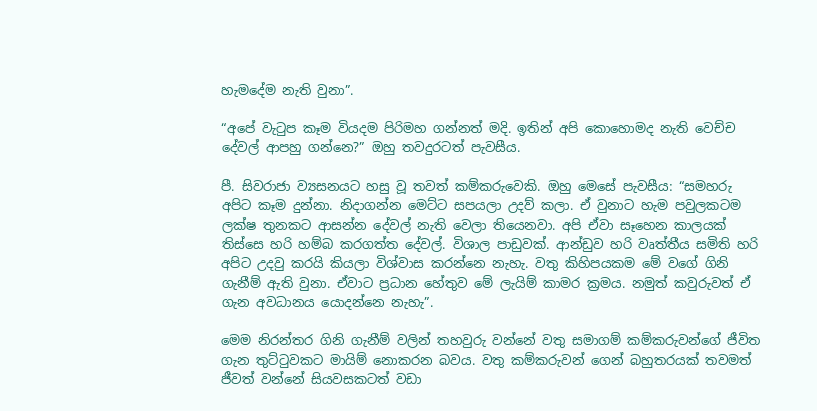හැමදේම නැති වුනා”.

“අපේ වැටුප කෑම වියදම පිරිමහ ගන්නත් මදි. ඉතින් අපි කොහොමද නැති වෙච්ච දේවල් ආපහු ගන්නෙ?” ඔහු තවදුරටත් පැවසීය.

පී. සිවරාජා ව්‍යසනයට හසු වූ තවත් කම්කරුවෙකි. ඔහු මෙසේ පැවසීය: “සමහරු අපිට කෑම දුන්නා. නිදාගන්න මෙට්ට සපයලා උදව් කලා. ඒ වුනාට හැම පවුලකටම ලක්ෂ තුනකට ආසන්න දේවල් නැති වෙලා තියෙනවා. අපි ඒවා සෑහෙන කාලයක් තිස්සෙ හරි හම්බ කරගත්ත දේවල්. විශාල පාඩුවක්. ආන්ඩුව හරි වෘත්තීය සමිති හරි අපිට උදවු කරයි කියලා විශ්වාස කරන්නෙ නැහැ. වතු කිහිපයකම මේ වගේ ගිනි ගැනීම් ඇති වුනා. ඒවාට ප්‍රධාන හේතුව මේ ලැයිම් කාමර ක්‍රමය. නමුත් කවුරුවත් ඒ ගැන අවධානය යොදන්නෙ නැහැ”.

මෙම නිරන්තර ගිනි ගැනීම් වලින් තහවුරු වන්නේ වතු සමාගම් කම්කරුවන්ගේ ජීවිත ගැන තුට්ටුවකට මායිම් නොකරන බවය. වතු කම්කරුවන් ගෙන් බහුතරයක් තවමත් ජීවත් වන්නේ සියවසකටත් වඩා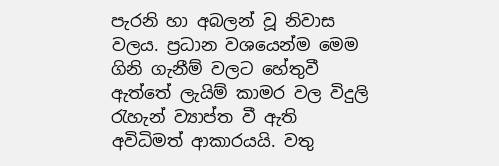පැරනි හා අබලන් වූ නිවාස වලය. ප්‍රධාන වශයෙන්ම මෙම ගිනි ගැනීම් වලට හේතුවී ඇත්තේ ලැයිම් කාමර වල විදුලි රැහැන් ව්‍යාප්ත වී ඇති අවිධිමත් ආකාරයයි. වතු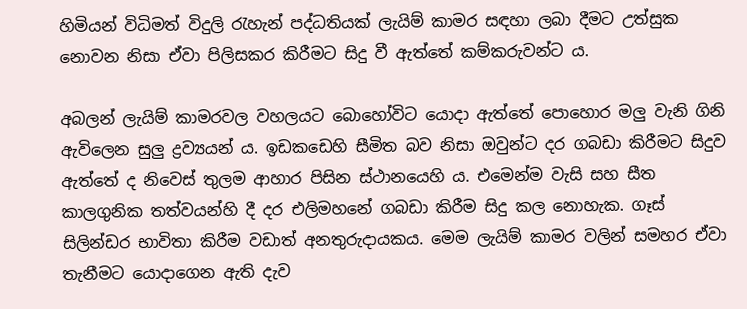හිමියන් විධිමත් විදුලි රැහැන් පද්ධතියක් ලැයිම් කාමර සඳහා ලබා දීමට උත්සුක නොවන නිසා ඒවා පිලිසකර කිරීමට සිදු වී ඇත්තේ කම්කරුවන්ට ය.

අබලන් ලැයිම් කාමරවල වහලයට බොහෝවිට යොදා ඇත්තේ පොහොර මලු වැනි ගිනි ඇවිලෙන සුලු ද්‍රව්‍යයන් ය. ඉඩකඩෙහි සීමිත බව නිසා ඔවුන්ට දර ගබඩා කිරීමට සිදුව ඇත්තේ ද නිවෙස් තුලම ආහාර පිසින ස්ථානයෙහි ය. එමෙන්ම වැසි සහ සීත කාලගුනික තත්වයන්හි දී දර එලිමහනේ ගබඩා කිරීම සිදු කල නොහැක. ගෑස් සිලින්ඩර භාවිතා කිරීම වඩාත් අනතුරුදායකය. මෙම ලැයිම් කාමර වලින් සමහර ඒවා තැනීමට යොදාගෙන ඇති දැව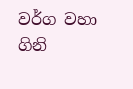වර්ග වහා ගිනි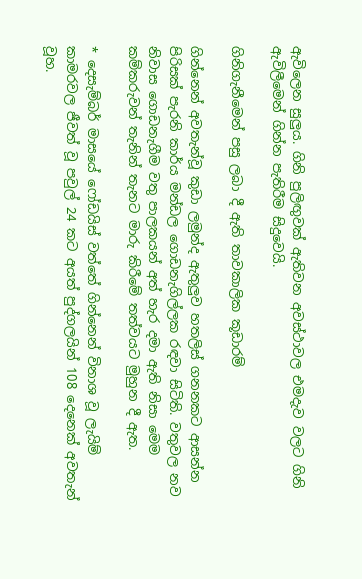ඇවිලෙන සුලුය. ගිනි පුලිඟු‍වක් ඇතිවන අවස්ථාවල එමදැව වලට ගිනි ඇවිලීමෙන් ගින්න පැතිරීම සිදුවෙයි.

ගිනිගැනීමෙන් පසු ලබා දී ඇති තාවකාලික කූඩාරම්

ගින්නෙන් අවතැන්වූ කුඩා ලමුන්ද ඇතුලු‍ව හතලිස් ගනනකට ආසන්න පිරිසක් පැරනි කාර්ය මන්ඩල ගොඩනැගිල්ලක රඳවා සිටිති. වතුවල නව නිවාස ගොඩනැගීම වතු පාලකයන් අත් හැර දමා ඇති නිසා මෙම කම්කරුවන් තැනින් තැනට මාරු කිරීමේ තත්වයට මුහුන දී ඇත.

* දෙසැම්බර් මාසයේ ෆෝඩයිස් වත්තේ ගින්නෙන් විනාශ වූ ලැයිම් කාමරවල ජීවත් වූ පවුල් 24 කට අයත් පුද්ගලයින් 108 දෙනෙක් අවතැන් වූහ.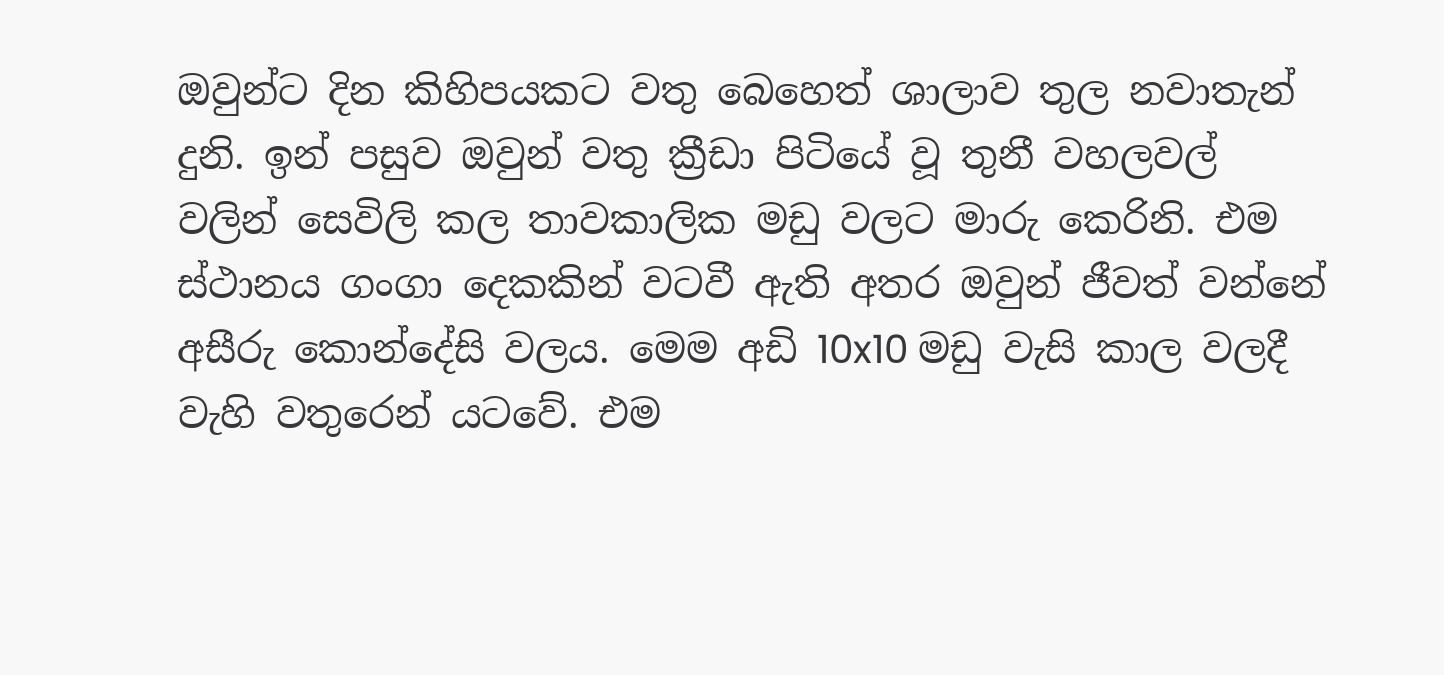ඔවුන්ට දින කිහිපයකට වතු බෙහෙත් ශාලාව තුල නවාතැන් දුනි. ඉන් පසුව ඔවුන් වතු ක්‍රීඩා පිටියේ වූ තුනී වහලවල් වලින් සෙවිලි කල තාවකාලික මඩු වලට මාරු කෙරිනි. එම ස්ථානය ගංගා දෙකකින් වටවී ඇති අතර ඔවුන් ජීවත් වන්නේ අසීරු කොන්දේසි වලය. මෙම අඩි 10x10 මඩු වැසි කාල වලදී වැහි වතුරෙන් යටවේ. එම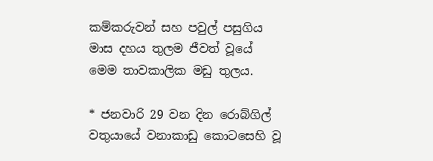කම්කරුවන් සහ පවුල් පසුගිය මාස දහය තුලම ජීවත් වූයේ මෙම තාවකාලික මඩු තුලය.

* ජනවාරි 29 වන දින රොබ්ගිල් වතුයායේ වනාකාඩු කොටසෙහි වූ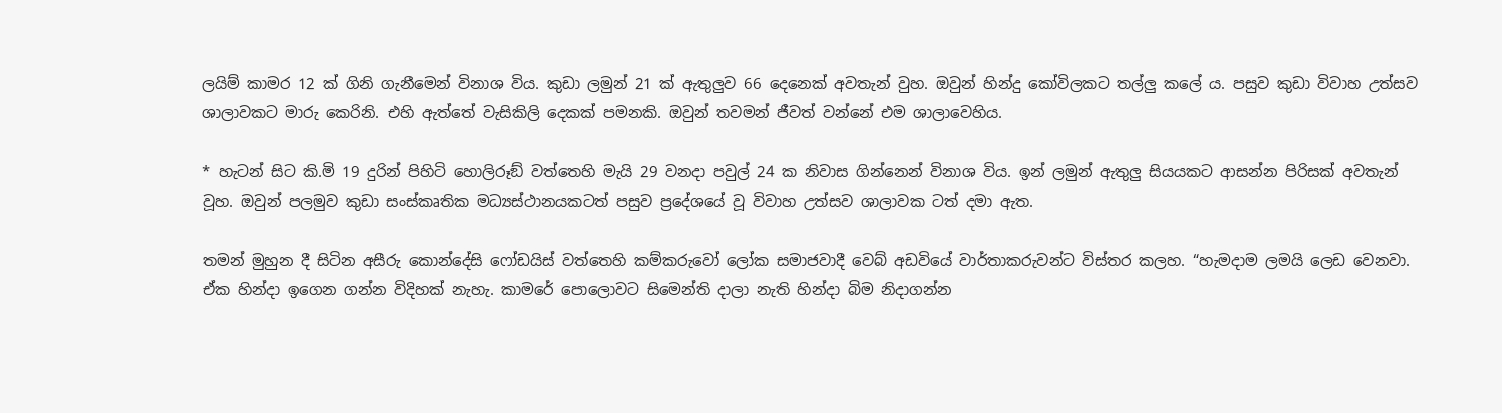ලයිම් කාමර 12 ක් ගිනි ගැනීමෙන් විනාශ විය. කුඩා ලමුන් 21 ක් ඇතුලුව 66 දෙනෙක් අවතැන් වුහ. ඔවුන් හින්දු කෝවිලකට තල්ලු‍ කලේ ය. පසුව කුඩා විවාහ උත්සව ශාලාවකට මාරු කෙරිනි. එහි ඇත්තේ වැසිකිලි දෙකක් පමනකි. ඔවුන් තවමන් ජීවත් වන්නේ එම ශාලාවෙහිය.

* හැටන් සිට කි.මි 19 දුරින් පිහිටි හොලිරූඞ් වත්තෙහි මැයි 29 වනදා පවුල් 24 ක නිවාස ගින්නෙන් විනාශ විය. ඉන් ලමුන් ඇතුලු‍ සියයකට ආසන්න පිරිසක් අවතැන් වූහ. ඔවුන් පලමුව කුඩා සංස්කෘතික මධ්‍යස්ථානයකටත් පසුව ප්‍රදේශයේ වූ විවාහ උත්සව ශාලාවක ටත් දමා ඇත.

තමන් මුහුන දී සිටින අසීරු කොන්දේසි ෆෝඩයිස් වත්තෙහි කම්කරුවෝ ලෝක සමාජවාදී වෙබ් අඩවියේ වාර්තාකරුවන්ට විස්තර කලහ. “හැමදාම ලමයි ලෙඩ වෙනවා. ඒක හින්දා ඉගෙන ගන්න විදිහක් නැහැ. කාමරේ පොලොවට සිමෙන්ති දාලා නැති හින්දා බිම නිදාගන්න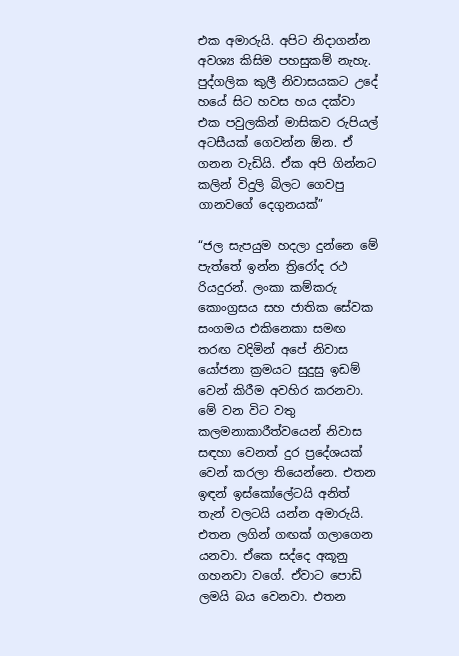එක අමාරුයි. අපිට නිදාගන්න අවශ්‍ය කිසිම පහසුකම් නැහැ. පුද්ගලික කුලී නිවාසයකට උදේ හයේ සිට හවස හය දක්වා එක පවුලකින් මාසිකව රුපියල් අටසීයක් ගෙවන්න ඕන. ඒ ගනන වැඩියි. ඒක අපි ගින්නට කලින් විදුලි බිලට ගෙවපු ගානවගේ දෙගුනයක්”

“ජල සැපයුම හදලා දුන්නෙ මේ පැත්තේ ඉන්න ත්‍රිරෝද රථ රියදුරන්. ලංකා කම්කරු කොංග්‍රසය සහ ජාතික සේවක සංගමය එකිනෙකා සමඟ තරඟ වදිමින් අපේ නිවාස යෝජනා ක්‍රමයට සුදුසු ඉඩම් වෙන් කිරීම අවහිර කරනවා. මේ වන විට වතු කලමනාකාරීත්වයෙන් නිවාස සඳහා වෙනත් දුර ප්‍රදේශයක් වෙන් කරලා තියෙන්නෙ. එතන ඉඳන් ඉස්කෝලේටයි අනිත් තැන් වලටයි යන්න අමාරුයි. එතන ලගින් ගඟක් ගලාගෙන යනවා. ඒකෙ සද්දෙ අකූනු ගහනවා වගේ. ඒවාට පොඩි ලමයි බය වෙනවා. එතන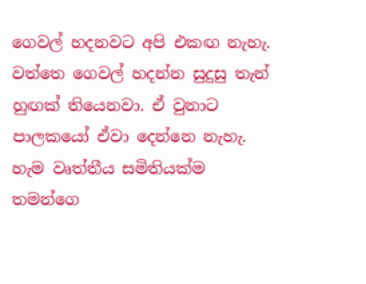ගෙවල් හදනවට අපි එකඟ නැහැ. වත්තෙ ගෙවල් හදන්න සුදුසු තැන් හුඟක් තියෙනවා. ඒ වුනාට පාලකයෝ ඒවා දෙන්නෙ නැහැ. හැම වෘත්තීය සමිතියක්ම තමන්ගෙ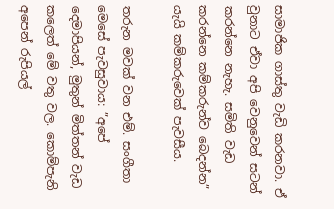සාමාජික ගාස්තු වැඩි කරනවා. ඒ වුනාට ඒවා අපි වෙනුවෙන් සටන් කරන්නෙ නැහැ. සමිති වැඩ කරන්නෙ කම්කරුන්ව බෙදන්න” යැයි කම්කරුවෙක් පැවසීය.

තරුන මවක් වන එම්. සංගීතා මෙසේ පැවසුවාය: ”අපේ දෙමාපියන්, මුතුන් මිත්තන් වැඩ කලෙත් මේ වතු වල. කොම්පැනි අපෙන් රුපියල්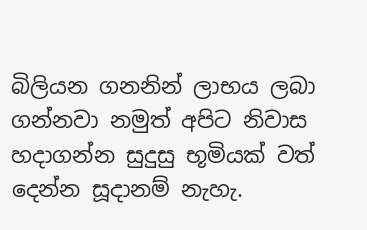බිලියන ගනනින් ලාභය ලබා ගන්නවා නමුත් අපිට නිවාස හදාගන්න සුදුසු භූමියක් වත් දෙන්න සූදානම් නැහැ.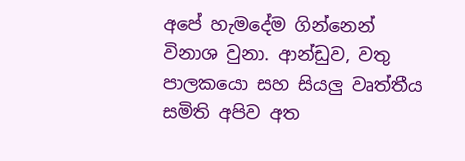අපේ හැමදේම ගින්නෙන් විනාශ වුනා. ආන්ඩුව, වතු පාලකයො සහ සියලු වෘත්තීය සමිති අපිව අත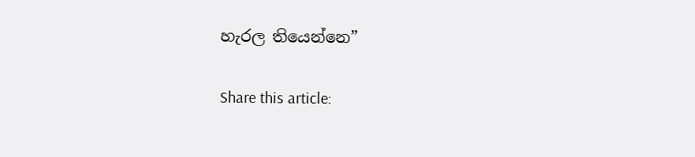හැරල තියෙන්නෙ”

Share this article: